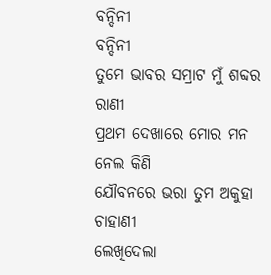ବନ୍ଦିନୀ
ବନ୍ଦିନୀ
ତୁମେ ଭାବର ସମ୍ରାଟ ମୁଁ ଶବ୍ଦର ରାଣୀ
ପ୍ରଥମ ଦେଖାରେ ମୋର ମନ ନେଲ କିଣି
ଯୌବନରେ ଭରା ତୁମ ଅକୁହା ଚାହାଣୀ
ଲେଖିଦେଲା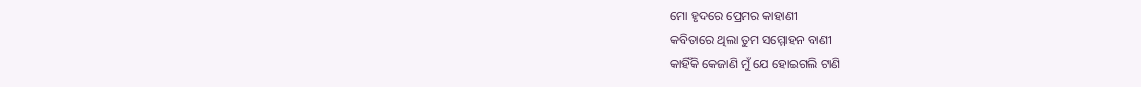ମୋ ହୃଦରେ ପ୍ରେମର କାହାଣୀ
କବିତାରେ ଥିଲା ତୁମ ସମ୍ମୋହନ ବାଣୀ
କାହିଁକି କେଜାଣି ମୁଁ ଯେ ହୋଇଗଲି ଟାଣି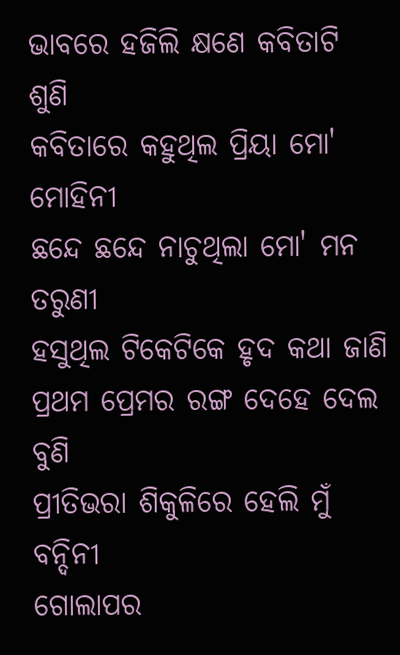ଭାବରେ ହଜିଲି କ୍ଷଣେ କବିତାଟି ଶୁଣି
କବିତାରେ କହୁଥିଲ ପ୍ରିୟା ମୋ' ମୋହିନୀ
ଛନ୍ଦେ ଛନ୍ଦେ ନାଚୁଥିଲା ମୋ' ମନ ତରୁଣୀ
ହସୁଥିଲ ଟିକେଟିକେ ହୃଦ କଥା ଜାଣି
ପ୍ରଥମ ପ୍ରେମର ରଙ୍ଗ ଦେହେ ଦେଲ ବୁଣି
ପ୍ରୀତିଭରା ଶିକୁଳିରେ ହେଲି ମୁଁ ବନ୍ଦିନୀ
ଗୋଲାପର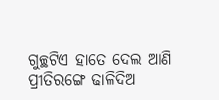ଗୁଚ୍ଛଟିଏ ହାତେ ଦେଲ ଆଣି
ପ୍ରୀତିରଙ୍ଗେ ଢାଳିଦିଅ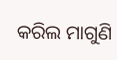କରିଲ ମାଗୁଣି